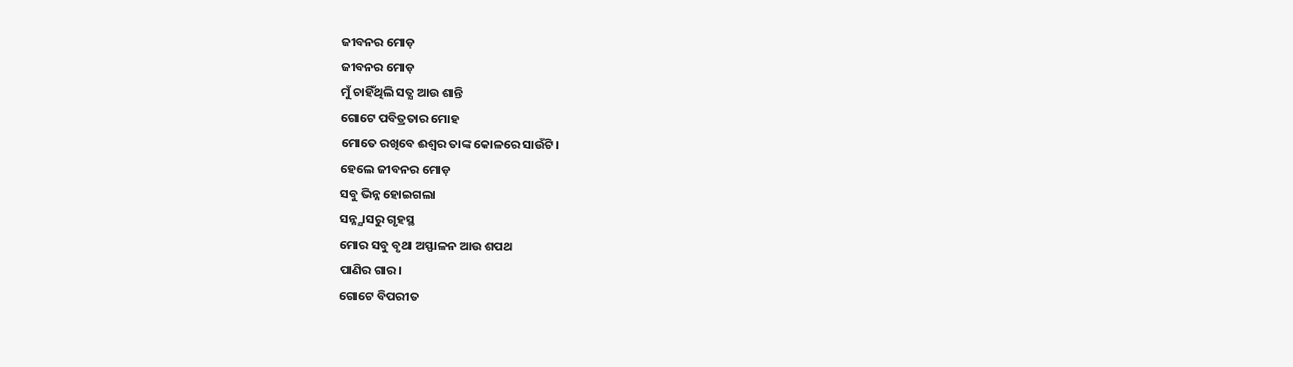ଜୀବନର ମୋଡ଼
ଜୀବନର ମୋଡ଼
ମୁଁ ଚାହିଁଥିଲି ସତ୍ଯ ଆଉ ଶାନ୍ତି
ଗୋଟେ ପବିତ୍ରତାର ମୋହ
ମୋତେ ରଖିବେ ଈଶ୍ବର ତାଙ୍କ କୋଳରେ ସାଉଁଟି।
ହେଲେ ଜୀବନର ମୋଡ଼
ସବୁ ଭିନ୍ନ ହୋଇଗଲା
ସନ୍ନ୍ଯାସରୁ ଗୃହସ୍ଥ
ମୋର ସବୁ ବୃଥା ଅସ୍ଫାଳନ ଆଉ ଶପଥ
ପାଣିର ଗାର।
ଗୋଟେ ବିପରୀତ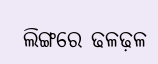ଲିଙ୍ଗରେ ଢଳଢ଼ଳ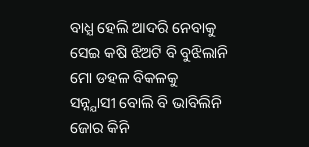ବାଧ୍ଯ ହେଲି ଆଦରି ନେବାକୁ
ସେଇ କଷି ଝିଅଟି ବି ବୁଝିଲାନି
ମୋ ଡହଳ ବିକଳକୁ
ସନ୍ନ୍ଯାସୀ ବୋଲି ବି ଭାବିଲିନି
ଜୋର କିନି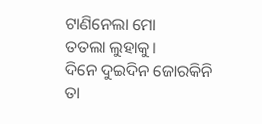ଟାଣିନେଲା ମୋ
ତତଲା ଲୁହାକୁ।
ଦିନେ ଦୁଇଦିନ ଜୋରକିନି ତା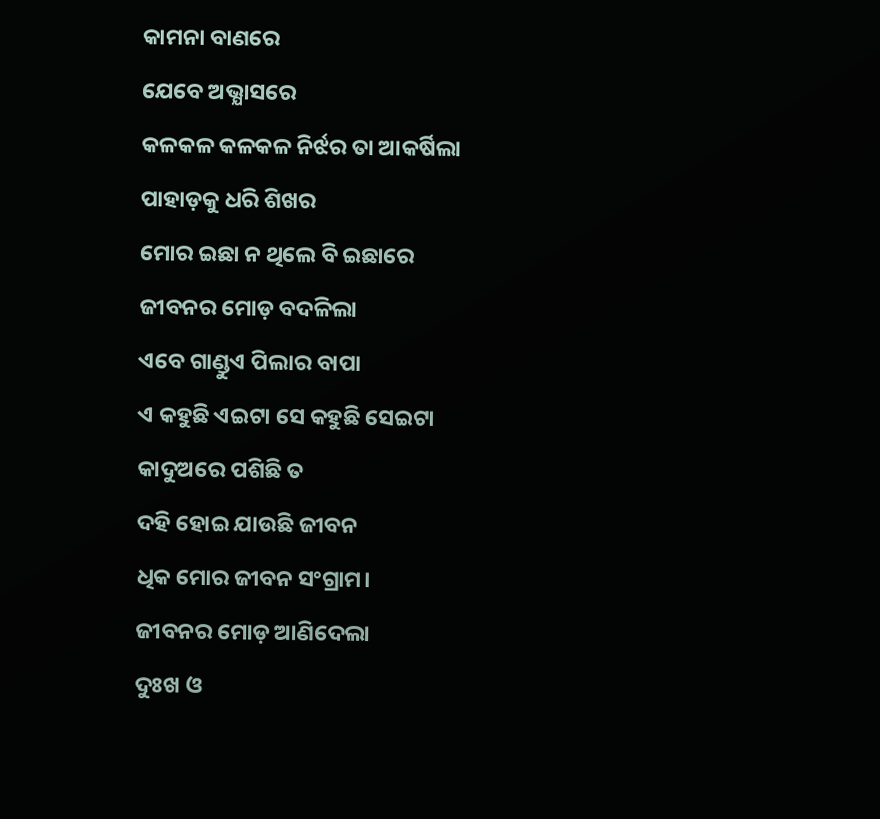କାମନା ବାଣରେ
ଯେବେ ଅଭ୍ଯାସରେ
କଳକଳ କଳକଳ ନିର୍ଝର ତା ଆକର୍ଷିଲା
ପାହାଡ଼କୁ ଧରି ଶିଖର
ମୋର ଇଛା ନ ଥିଲେ ବି ଇଛାରେ
ଜୀବନର ମୋଡ଼ ବଦଳିଲା
ଏବେ ଗାଣ୍ଡୁଏ ପିଲାର ବାପା
ଏ କହୁଛି ଏଇଟା ସେ କହୁଛି ସେଇଟା
କାଦୁଅରେ ପଶିଛି ତ
ଦହି ହୋଇ ଯାଉଛି ଜୀବନ
ଧିକ ମୋର ଜୀବନ ସଂଗ୍ରାମ।
ଜୀବନର ମୋଡ଼ ଆଣିଦେଲା
ଦୁଃଖ ଓ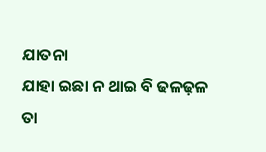ଯାତନା
ଯାହା ଇଛା ନ ଥାଇ ବି ଢଳଢ଼ଳ
ତା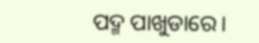ପଦ୍ମ ପାଖୁଡାରେ।